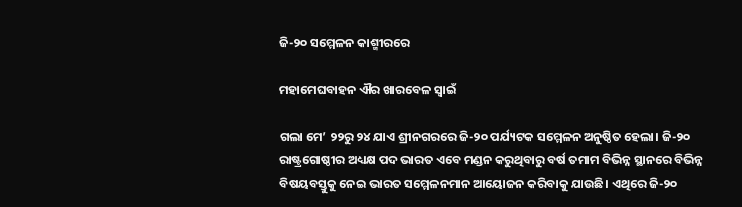ଜି-୨୦ ସମ୍ମେଳନ କାଶ୍ମୀରରେ

ମହାମେଘବାହନ ଐର ଖାରବେଳ ସ୍ୱାଇଁ

ଗଲା ମେ’ ୨୨ରୁ ୨୪ ଯାଏ ଶ୍ରୀନଗରରେ ଜି-୨୦ ପର୍ଯ୍ୟଟକ ସମ୍ମେଳନ ଅନୁଷ୍ଠିତ ହେଲା। ଜି-୨୦ ରାଷ୍ଟ୍ରଗୋଷ୍ଠୀର ଅଧ୍ୟକ୍ଷ ପଦ ଭାରତ ଏବେ ମଣ୍ଡନ କରୁଥିବାରୁ ବର୍ଷ ତମାମ ବିଭିନ୍ନ ସ୍ଥାନରେ ବିଭିନ୍ନ ବିଷୟବସ୍ତୁକୁ ନେଇ ଭାରତ ସମ୍ମେଳନମାନ ଆୟୋଜନ କରିବାକୁ ଯାଉଛି। ଏଥିରେ ଜି-୨୦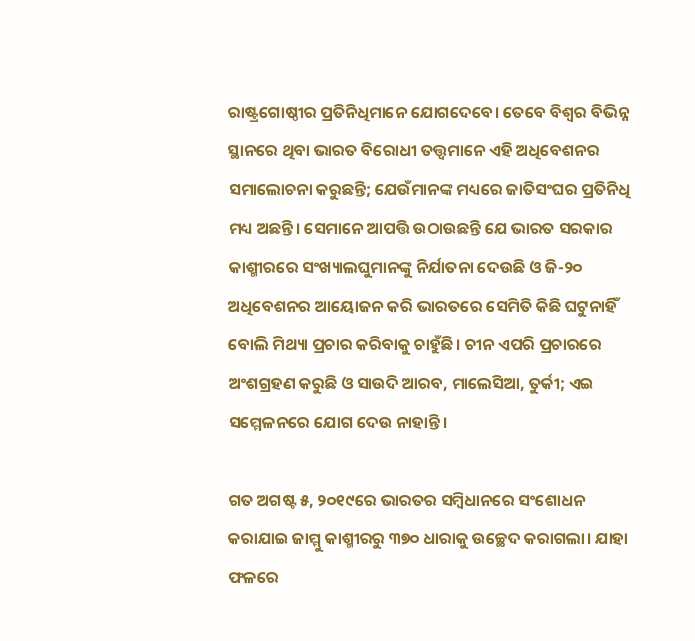ରାଷ୍ଟ୍ରଗୋଷ୍ଠୀର ପ୍ରତିନିଧିମାନେ ଯୋଗଦେବେ। ତେବେ ବିଶ୍ୱର ବିଭିନ୍ନ ସ୍ଥାନରେ ଥିବା ଭାରତ ବିରୋଧୀ ତତ୍ତ୍ୱମାନେ ଏହି ଅଧିବେଶନର ସମାଲୋଚନା କରୁଛନ୍ତି; ଯେଉଁମାନଙ୍କ ମଧ୍ୟରେ ଜାତିସଂଘର ପ୍ରତିନିଧି ମଧ୍ୟ ଅଛନ୍ତି। ସେମାନେ ଆପତ୍ତି ଉଠାଉଛନ୍ତି ଯେ ଭାରତ ସରକାର କାଶ୍ମୀରରେ ସଂଖ୍ୟାଲଘୁମାନଙ୍କୁ ନିର୍ଯାତନା ଦେଉଛି ଓ ଜି-୨୦ ଅଧିବେଶନର ଆୟୋଜନ କରି ଭାରତରେ ସେମିତି କିଛି ଘଟୁନାହିଁ ବୋଲି ମିଥ୍ୟା ପ୍ରଚାର କରିବାକୁ ଚାହୁଁଛି। ଚୀନ ଏପରି ପ୍ରଚାରରେ ଅଂଶଗ୍ରହଣ କରୁଛି ଓ ସାଉଦି ଆରବ, ମାଲେସିଆ, ତୁର୍କୀ; ଏଇ ସମ୍ମେଳନରେ ଯୋଗ ଦେଉ ନାହାନ୍ତି।

ଗତ ଅଗଷ୍ଟ ୫, ୨୦୧୯ରେ ଭାରତର ସମ୍ବିଧାନରେ ସଂଶୋଧନ କରାଯାଇ ଜାମ୍ମୁ କାଶ୍ମୀରରୁ ୩୭୦ ଧାରାକୁ ଉଚ୍ଛେଦ କରାଗଲା। ଯାହା ଫଳରେ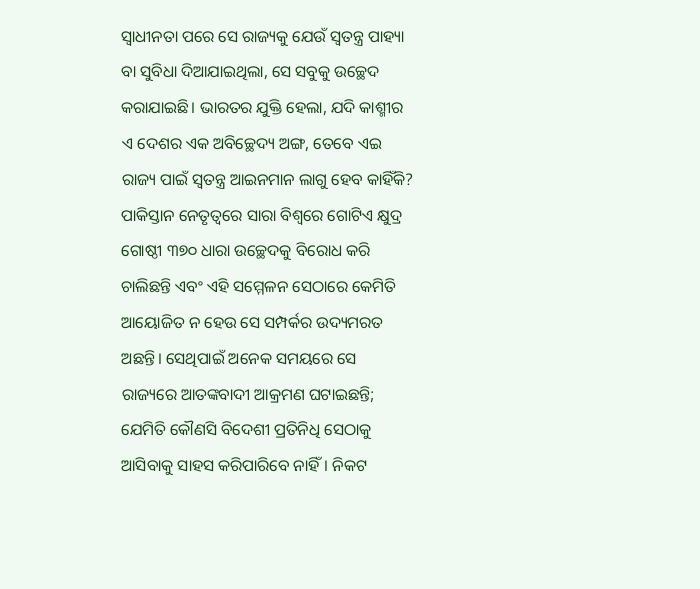ସ୍ୱାଧୀନତା ପରେ ସେ ରାଜ୍ୟକୁ ଯେଉଁ ସ୍ୱତନ୍ତ୍ର ପାହ୍ୟା ବା ସୁବିଧା ଦିଆଯାଇଥିଲା, ସେ ସବୁକୁ ଉଚ୍ଛେଦ କରାଯାଇଛି। ଭାରତର ଯୁକ୍ତି ହେଲା, ଯଦି କାଶ୍ମୀର ଏ ଦେଶର ଏକ ଅବିଚ୍ଛେଦ୍ୟ ଅଙ୍ଗ, ତେବେ ଏଇ ରାଜ୍ୟ ପାଇଁ ସ୍ୱତନ୍ତ୍ର ଆଇନମାନ ଲାଗୁ ହେବ କାହିଁକି? ପାକିସ୍ତାନ ନେତୃତ୍ୱରେ ସାରା ବିଶ୍ୱରେ ଗୋଟିଏ କ୍ଷୁଦ୍ର ଗୋଷ୍ଠୀ ୩୭୦ ଧାରା ଉଚ୍ଛେଦକୁ ବିରୋଧ କରି ଚାଲିଛନ୍ତି ଏବଂ ଏହି ସମ୍ମେଳନ ସେଠାରେ କେମିତି ଆୟୋଜିତ ନ ହେଉ ସେ ସମ୍ପର୍କର ଉଦ୍ୟମରତ ଅଛନ୍ତି। ସେଥିପାଇଁ ଅନେକ ସମୟରେ ସେ ରାଜ୍ୟରେ ଆତଙ୍କବାଦୀ ଆକ୍ରମଣ ଘଟାଇଛନ୍ତି; ଯେମିତି କୌଣସି ବିଦେଶୀ ପ୍ରତିନିଧି ସେଠାକୁ ଆସିବାକୁ ସାହସ କରିପାରିବେ ନାହିଁ। ନିକଟ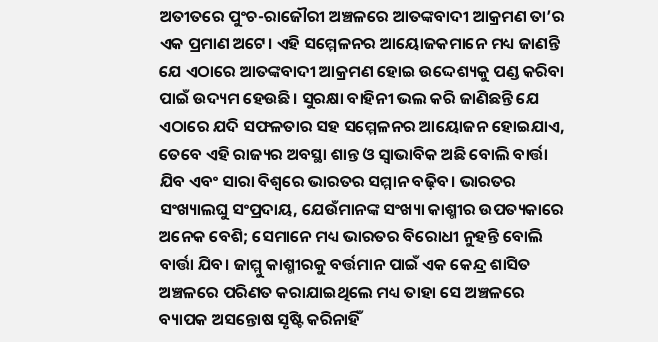ଅତୀତରେ ପୁଂଚ-ରାଜୌରୀ ଅଞ୍ଚଳରେ ଆତଙ୍କବାଦୀ ଆକ୍ରମଣ ତା’ର ଏକ ପ୍ରମାଣ ଅଟେ। ଏହି ସମ୍ମେଳନର ଆୟୋଜକମାନେ ମଧ୍ୟ ଜାଣନ୍ତି ଯେ ଏଠାରେ ଆତଙ୍କବାଦୀ ଆକ୍ରମଣ ହୋଇ ଉଦ୍ଦେଶ୍ୟକୁ ପଣ୍ଡ କରିବା ପାଇଁ ଉଦ୍ୟମ ହେଉଛି। ସୁରକ୍ଷା ବାହିନୀ ଭଲ କରି ଜାଣିଛନ୍ତି ଯେ ଏଠାରେ ଯଦି ସଫଳତାର ସହ ସମ୍ମେଳନର ଆୟୋଜନ ହୋଇଯାଏ, ତେବେ ଏହି ରାଜ୍ୟର ଅବସ୍ଥା ଶାନ୍ତ ଓ ସ୍ୱାଭାବିକ ଅଛି ବୋଲି ବାର୍ତ୍ତା ଯିବ ଏବଂ ସାରା ବିଶ୍ୱରେ ଭାରତର ସମ୍ମାନ ବଢ଼ିବ। ଭାରତର ସଂଖ୍ୟାଲଘୁ ସଂପ୍ରଦାୟ, ଯେଉଁମାନଙ୍କ ସଂଖ୍ୟା କାଶ୍ମୀର ଉପତ୍ୟକାରେ ଅନେକ ବେଶି; ସେମାନେ ମଧ୍ୟ ଭାରତର ବିରୋଧୀ ନୁହନ୍ତି ବୋଲି ବାର୍ତ୍ତା ଯିବ। ଜାମ୍ମୁ କାଶ୍ମୀରକୁ ବର୍ତ୍ତମାନ ପାଇଁ ଏକ କେନ୍ଦ୍ର ଶାସିତ ଅଞ୍ଚଳରେ ପରିଣତ କରାଯାଇଥିଲେ ମଧ୍ୟ ତାହା ସେ ଅଞ୍ଚଳରେ ବ୍ୟାପକ ଅସନ୍ତୋଷ ସୃଷ୍ଟି କରିନାହିଁ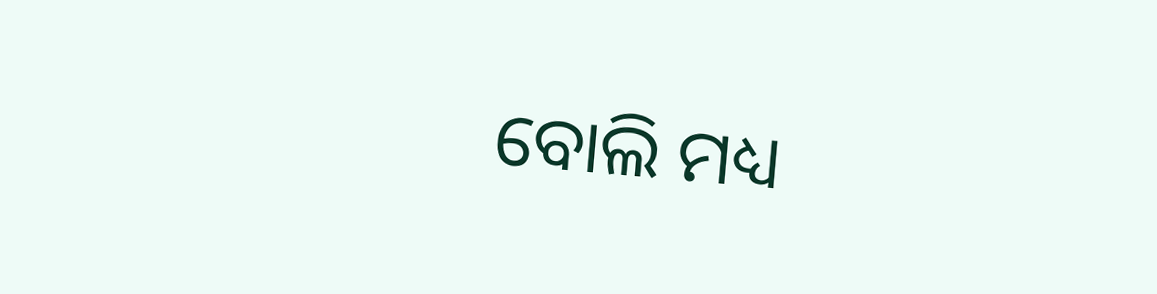ବୋଲି ମଧ୍ୟ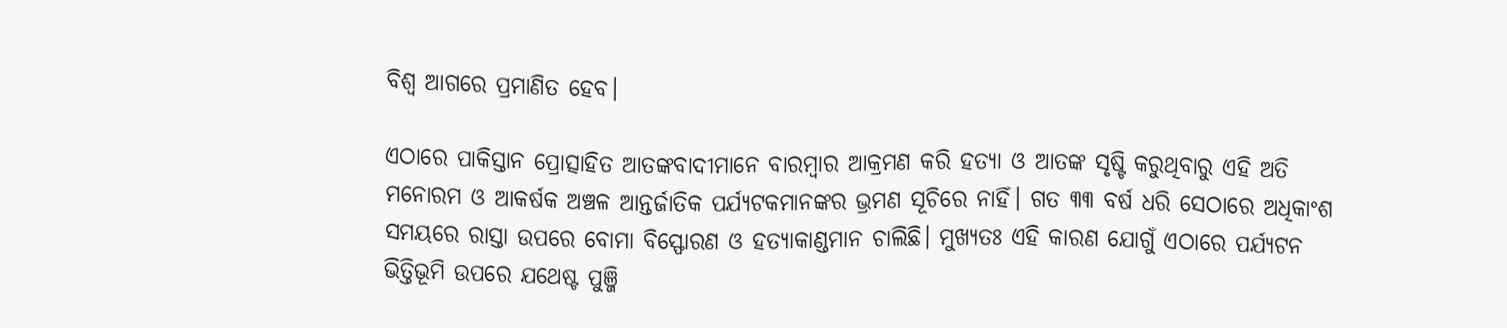ବିଶ୍ୱ ଆଗରେ ପ୍ରମାଣିତ ହେବ।

ଏଠାରେ ପାକିସ୍ତାନ ପ୍ରୋତ୍ସାହିତ ଆତଙ୍କବାଦୀମାନେ ବାରମ୍ବାର ଆକ୍ରମଣ କରି ହତ୍ୟା ଓ ଆତଙ୍କ ସୃଷ୍ଟି କରୁଥିବାରୁ ଏହି ଅତି ମନୋରମ ଓ ଆକର୍ଷକ ଅଞ୍ଚଳ ଆନ୍ତର୍ଜାତିକ ପର୍ଯ୍ୟଟକମାନଙ୍କର ଭ୍ରମଣ ସୂଚିରେ ନାହିଁ। ଗତ ୩୩ ବର୍ଷ ଧରି ସେଠାରେ ଅଧିକାଂଶ ସମୟରେ ରାସ୍ତା ଉପରେ ବୋମା ବିସ୍ଫୋରଣ ଓ ହତ୍ୟାକାଣ୍ଡମାନ ଚାଲିଛି। ମୁଖ୍ୟତଃ ଏହି କାରଣ ଯୋଗୁଁ ଏଠାରେ ପର୍ଯ୍ୟଟନ ଭିତ୍ତିଭୂମି ଉପରେ ଯଥେଷ୍ଟ ପୁଞ୍ଜି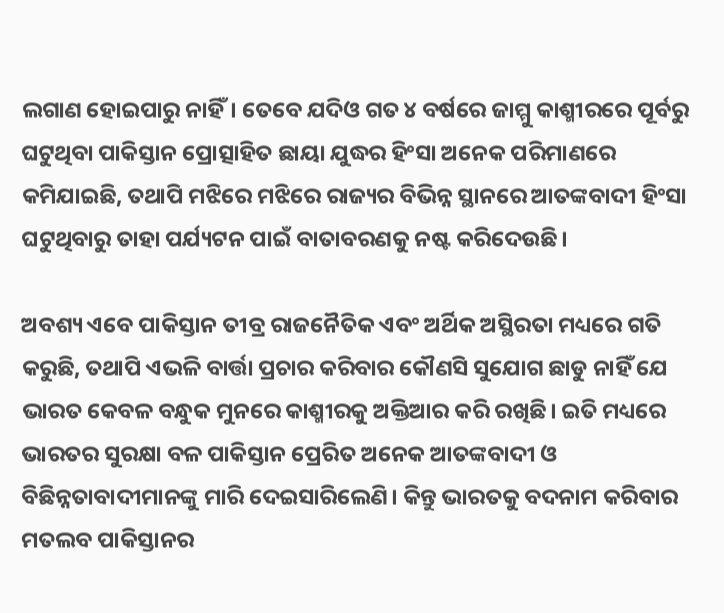ଲଗାଣ ହୋଇପାରୁ ନାହିଁ। ତେବେ ଯଦିଓ ଗତ ୪ ବର୍ଷରେ ଜାମ୍ମୁ କାଶ୍ମୀରରେ ପୂର୍ବରୁ ଘଟୁଥିବା ପାକିସ୍ତାନ ପ୍ରୋତ୍ସାହିତ ଛାୟା ଯୁଦ୍ଧର ହିଂସା ଅନେକ ପରିମାଣରେ କମିଯାଇଛି, ତଥାପି ମଝିରେ ମଝିରେ ରାଜ୍ୟର ବିଭିନ୍ନ ସ୍ଥାନରେ ଆତଙ୍କବାଦୀ ହିଂସା ଘଟୁଥିବାରୁ ତାହା ପର୍ଯ୍ୟଟନ ପାଇଁ ବାତାବରଣକୁ ନଷ୍ଟ କରିଦେଉଛି।

ଅବଶ୍ୟ ଏବେ ପାକିସ୍ତାନ ତୀବ୍ର ରାଜନୈତିକ ଏବଂ ଅର୍ଥିକ ଅସ୍ଥିରତା ମଧ୍ୟରେ ଗତି କରୁଛି, ତଥାପି ଏଭଳି ବାର୍ତ୍ତା ପ୍ରଚାର କରିବାର କୌଣସି ସୁଯୋଗ ଛାଡୁ ନାହିଁ ଯେ ଭାରତ କେବଳ ବନ୍ଧୁକ ମୁନରେ କାଶ୍ମୀରକୁ ଅକ୍ତିଆର କରି ରଖିଛି। ଇତି ମଧ୍ୟରେ ଭାରତର ସୁରକ୍ଷା ବଳ ପାକିସ୍ତାନ ପ୍ରେରିତ ଅନେକ ଆତଙ୍କବାଦୀ ଓ ବିଛିନ୍ନତାବାଦୀମାନଙ୍କୁ ମାରି ଦେଇସାରିଲେଣି। କିନ୍ତୁ ଭାରତକୁ ବଦନାମ କରିବାର ମତଲବ ପାକିସ୍ତାନର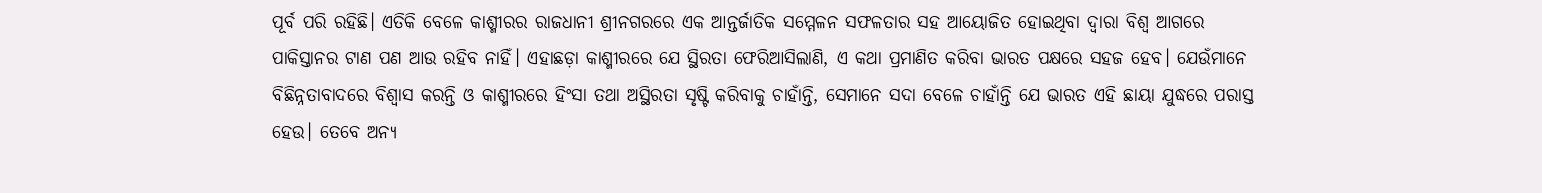ପୂର୍ବ ପରି ରହିଛି। ଏତିକି ବେଳେ କାଶ୍ମୀରର ରାଜଧାନୀ ଶ୍ରୀନଗରରେ ଏକ ଆନ୍ତର୍ଜାତିକ ସମ୍ମେଳନ ସଫଳତାର ସହ ଆୟୋଜିତ ହୋଇଥିବା ଦ୍ବାରା ବିଶ୍ୱ ଆଗରେ ପାକିସ୍ତାନର ଟାଣ ପଣ ଆଉ ରହିବ ନାହିଁ। ଏହାଛଡ଼ା କାଶ୍ମୀରରେ ଯେ ସ୍ଥିରତା ଫେରିଆସିଲାଣି, ଏ କଥା ପ୍ରମାଣିତ କରିବା ଭାରତ ପକ୍ଷରେ ସହଜ ହେବ। ଯେଉଁମାନେ ବିଛିନ୍ନତାବାଦରେ ବିଶ୍ୱାସ କରନ୍ତି ଓ କାଶ୍ମୀରରେ ହିଂସା ତଥା ଅସ୍ଥିରତା ସୃଷ୍ଟି କରିବାକୁ ଚାହାଁନ୍ତି, ସେମାନେ ସଦା ବେଳେ ଚାହାଁନ୍ତି ଯେ ଭାରତ ଏହି ଛାୟା ଯୁଦ୍ଧରେ ପରାସ୍ତ ହେଉ। ତେବେ ଅନ୍ୟ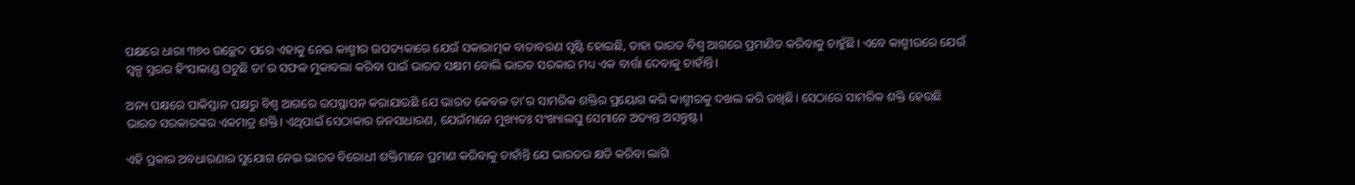ପକ୍ଷରେ ଧାରା ୩୭୦ ଉଚ୍ଛେଦ ପରେ ଏହାକୁ ନେଇ କାଶ୍ମୀର ଉପତ୍ୟକାରେ ଯେଉଁ ସକାରାତ୍ମକ ବାତାବରଣ ସୃଷ୍ଟି ହୋଇଛି, ତାହା ଭାରତ ବିଶ୍ୱ ଆଗରେ ପ୍ରମାଣିତ କରିବାକୁ ଚାହୁଁଛି। ଏବେ କାଶ୍ମୀରରେ ଯେଉଁ ସ୍ୱଳ୍ପ ସ୍ତରର ହିଂସାକାଣ୍ଡ ଘଟୁଛି ତା’ର ସଫଳ ମୁକାବଲା କରିବା ପାଇଁ ଭାରତ ସକ୍ଷମ ବୋଲି ଭାରତ ସରକାର ମଧ୍ୟ ଏକ ବାର୍ତ୍ତା‌ ଦେବାକୁ ଚାହାଁନ୍ତି।

ଅନ୍ୟ ପକ୍ଷରେ ପାକିସ୍ତାନ ପକ୍ଷରୁ ବିଶ୍ୱ ଆଗରେ ଉପସ୍ଥାପନ କରାଯାଉଛି ଯେ ଭାରତ କେବଳ ତା’ର ସାମରିକ ଶକ୍ତିର ପ୍ରୟୋଗ କରି କାଶ୍ମୀରକୁ ଦଖଲ କରି ରଖିଛି। ସେଠାରେ ସାମରିକ ଶକ୍ତି ହେଉଛି ଭାରତ ସରକାରଙ୍କର ଏକମାତ୍ର ଶକ୍ତି। ଏଥିପାଇଁ ସେଠାକାର ଜନସାଧାରଣ, ଯେଉଁମାନେ ମୁଖ୍ୟତଃ ସଂଖ୍ୟାଲଘୁ ସେମାନେ ଅତ୍ୟନ୍ତ ଅସନ୍ତୁଷ୍ଟ।

ଏହି ପ୍ରକାର ଅବଧାରଣାର ସୁଯୋଗ ନେଇ ଭାରତ ବିରୋଧୀ ଶକ୍ତିମାନେ ପ୍ରମାଣ କରିବାକୁ ଚାହାଁନ୍ତି ଯେ ଭାରତର କ୍ଷତି କରିବା ଲାଗି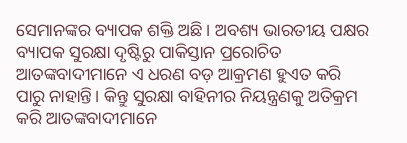ସେମାନଙ୍କର ବ୍ୟାପକ ଶକ୍ତି ଅଛି। ଅବଶ୍ୟ ଭାରତୀୟ ପକ୍ଷର ବ୍ୟାପକ ସୁରକ୍ଷା ଦୃଷ୍ଟିରୁ ପାକିସ୍ତାନ ପ୍ରରୋଚିତ ଆତଙ୍କବାଦୀମାନେ ଏ ଧରଣ ବଡ଼ ଆକ୍ରମଣ ହୁଏତ କରି ପାରୁ ନାହାନ୍ତି। କିନ୍ତୁ ସୁରକ୍ଷା ବାହିନୀର ନିୟନ୍ତ୍ରଣକୁ ଅତିକ୍ରମ କରି ଆତଙ୍କବାଦୀମାନେ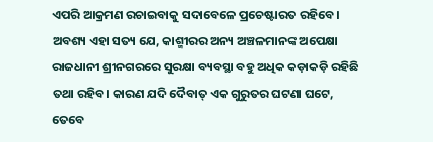ଏପରି ଆକ୍ରମଣ ରଚାଇବାକୁ ସଦାବେଳେ ପ୍ରଚେଷ୍ଟାରତ ରହିବେ। ଅବଶ୍ୟ ଏହା ସତ୍ୟ ଯେ, କାଶ୍ମୀରର ଅନ୍ୟ ଅଞ୍ଚଳମାନଙ୍କ ଅପେକ୍ଷା ରାଜଧାନୀ ଶ୍ରୀନଗରରେ ସୁରକ୍ଷା ବ୍ୟବସ୍ଥା ବହୁ ଅଧିକ କଡ଼ାକଡ଼ି ରହିଛି ତଥା ରହିବ। କାରଣ ଯଦି ଦୈବାତ୍‌ ଏକ ଗୁରୁତର ଘଟଣା ଘଟେ, ତେବେ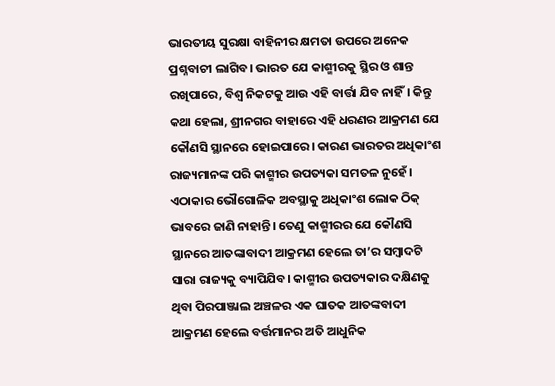ଭାରତୀୟ ସୁରକ୍ଷା ବାହିନୀର କ୍ଷମତା ଉପରେ ଅନେକ ପ୍ରଶ୍ନବାଚୀ ଲାଗିବ। ଭାରତ ଯେ କାଶ୍ମୀରକୁ ସ୍ଥିର ଓ ଶାନ୍ତ ରଖିପାରେ, ବିଶ୍ୱ ନିକଟକୁ ଆଉ ଏହି ବାର୍ତ୍ତା ଯିବ ନାହିଁ। କିନ୍ତୁ କଥା ହେଲା, ଶ୍ରୀନଗର ବାହାରେ ଏହି ଧରଣର ଆକ୍ରମଣ ଯେ କୌଣସି ସ୍ଥାନରେ ହୋଇପାରେ। କାରଣ ଭାରତର ଅଧିକାଂଶ ରାଜ୍ୟମାନଙ୍କ ପରି କାଶ୍ମୀର ଉପତ୍ୟକା ସମତଳ ନୁହେଁ। ଏଠାକାର ଭୌଗୋଳିକ ଅବସ୍ଥାକୁ ଅଧିକାଂଶ ଲୋକ ଠିକ୍ ଭାବରେ ଜାଣି ନାହାନ୍ତି। ତେଣୁ କାଶ୍ମୀରର ଯେ କୌଣସି ସ୍ଥାନରେ ଆତଙ୍କାବାଦୀ ଆକ୍ରମଣ ହେଲେ ତା’ର ସମ୍ବାଦଟି ସାରା ରାଜ୍ୟକୁ ବ୍ୟାପିଯିବ। କାଶ୍ମୀର ଉପତ୍ୟକାର ଦକ୍ଷିଣକୁ ଥିବା ପିରପାଞ୍ଜାଲ ଅଞ୍ଚଳର ଏକ ଘାତକ ଆତଙ୍କବାଦୀ ଆକ୍ରମଣ ହେଲେ ବର୍ତ୍ତମାନର ଅତି ଆଧୁନିକ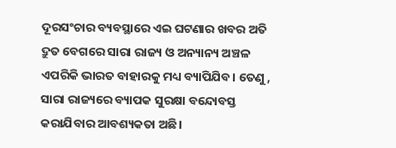ଦୂରସଂଚାର ବ୍ୟବସ୍ଥାରେ ଏଇ ଘଟଣାର ଖବର ଅତି ଦ୍ରୁତ ବେଗରେ ସାରା ରାଜ୍ୟ ଓ ଅନ୍ୟାନ୍ୟ ଅଞ୍ଚଳ ଏପରିକି ଭାରତ ବାହାରକୁ ମଧ୍ୟ ବ୍ୟାପିଯିବ। ତେଣୁ, ସାରା ରାଜ୍ୟରେ ବ୍ୟାପକ ସୁରକ୍ଷା ବନ୍ଦୋବସ୍ତ କରାଯିବାର ଆବଶ୍ୟକତା ଅଛି।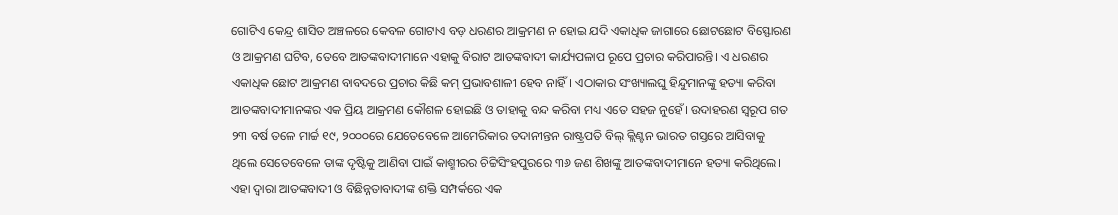ଗୋଟିଏ କେନ୍ଦ୍ର ଶାସିତ ଅଞ୍ଚଳରେ କେବଳ ଗୋଟାଏ ବଡ଼ ଧରଣର ଆକ୍ରମଣ ନ ହୋଇ ଯଦି ଏକାଧିକ ଜାଗାରେ ଛୋଟଛୋଟ ବିସ୍ଫୋରଣ ଓ ଆକ୍ରମଣ ଘଟିବ, ତେବେ ଆତଙ୍କବାଦୀମାନେ ଏହାକୁ ବିରାଟ ଆତଙ୍କବାଦୀ କାର୍ଯ୍ୟପଳାପ ରୂପେ ପ୍ରଚାର କରିପାରନ୍ତି। ଏ ଧରଣର ଏକାଧିକ ଛୋଟ ଆକ୍ରମଣ ବାବଦରେ ପ୍ରଚାର କିଛି କମ୍ ପ୍ରଭାବଶାଳୀ ହେବ ନାହିଁ। ଏଠାକାର ସଂଖ୍ୟାଲଘୁ ହିନ୍ଦୁମାନଙ୍କୁ ହତ୍ୟା କରିବା ଆତଙ୍କବାଦୀମାନଙ୍କର ଏକ ପ୍ରିୟ ଆକ୍ରମଣ କୌଶଳ ହୋଇଛି ଓ ତାହାକୁ ବନ୍ଦ କରିବା ମଧ୍ୟ ଏତେ ସହଜ ନୁହେଁ। ଉଦାହରଣ ସ୍ୱରୂପ ଗତ ୨୩ ବର୍ଷ ତଳେ ମାର୍ଚ୍ଚ ୧୯, ୨୦୦୦ରେ ଯେତେବେଳେ ଆମେରିକାର ତଦାନୀନ୍ତନ ରାଷ୍ଟ୍ରପତି ବିଲ୍ କ୍ଲିଣ୍ଟନ ଭାରତ ଗସ୍ତରେ ଆସିବାକୁ ଥିଲେ ସେତେବେଳେ ତାଙ୍କ ଦୃଷ୍ଟିକୁ ଆଣିବା ପାଇଁ କାଶ୍ମୀରର ଚିଟ୍ଟିସିଂହପୁରରେ ୩୬ ଜଣ ଶିଖଙ୍କୁ ଆତଙ୍କବାଦୀମାନେ ହତ୍ୟା କରିଥିଲେ। ଏହା ଦ୍ୱାରା ଆତଙ୍କବାଦୀ ଓ ବିଛିନ୍ନତାବାଦୀଙ୍କ ଶକ୍ତି ସମ୍ପର୍କରେ ଏକ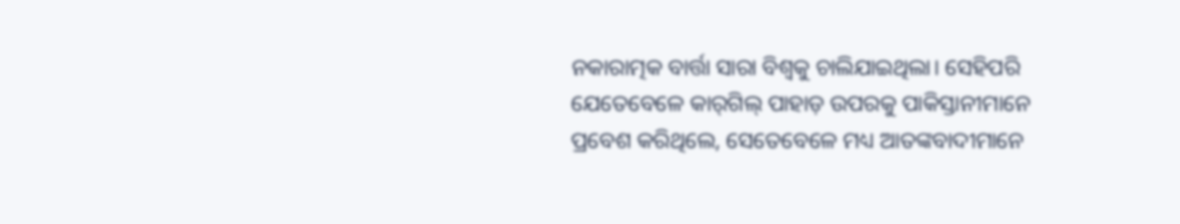ନକାରାତ୍ମକ ବାର୍ତ୍ତା ସାରା ବିଶ୍ୱକୁ ଚାଲିଯାଇଥିଲା। ସେହିପରି ଯେତେବେଳେ କାର୍‌ଗିଲ୍ ପାହାଡ଼ ଉପରକୁ ପାକିସ୍ତାନୀମାନେ ପ୍ରବେଶ କରିଥିଲେ, ସେତେବେଳେ ମଧ୍ୟ ଆତଙ୍କବାଦୀମାନେ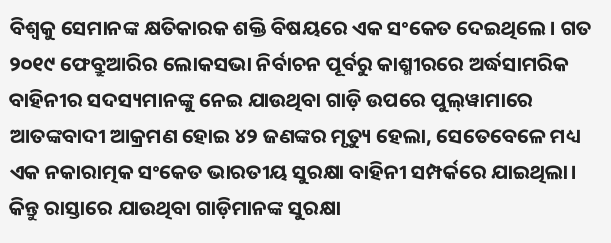ବିଶ୍ୱକୁ ସେମାନଙ୍କ କ୍ଷତିକାରକ ଶକ୍ତି ବିଷୟରେ ଏକ ସଂକେତ ଦେଇଥିଲେ। ଗତ ୨୦୧୯ ଫେବ୍ରୁଆରିର ଲୋକସଭା ନିର୍ବାଚନ ପୂର୍ବରୁ କାଶ୍ମୀରରେ ଅର୍ଦ୍ଧସାମରିକ ବାହିନୀର ସଦସ୍ୟମାନଙ୍କୁ ନେଇ ଯାଉଥିବା ଗାଡ଼ି ଉପରେ ପୁଲ୍‌ୱାମାରେ ଆତଙ୍କବାଦୀ ଆକ୍ରମଣ ହୋଇ ୪୨ ଜଣଙ୍କର ମୃତ୍ୟୁ ହେଲା, ସେତେବେଳେ ମଧ୍ୟ ଏକ ନକାରାତ୍ମକ ସଂକେତ ଭାରତୀୟ ସୁରକ୍ଷା ବାହିନୀ ସମ୍ପର୍କରେ ଯାଇଥିଲା। କିନ୍ତୁ ରାସ୍ତାରେ ଯାଉଥିବା ଗାଡ଼ିମାନଙ୍କ ସୁରକ୍ଷା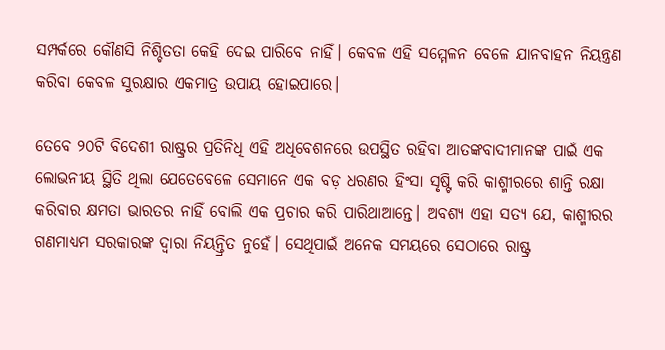ସମ୍ପର୍କରେ କୌଣସି ନିଶ୍ଚିତତା କେହି ଦେଇ ପାରିବେ ନାହିଁ। କେବଳ ଏହି ସମ୍ମେଳନ ବେଳେ ଯାନବାହନ ନିୟନ୍ତ୍ରଣ କରିବା କେବଳ ସୁରକ୍ଷାର ଏକମାତ୍ର ଉପାୟ ହୋଇପାରେ।

ତେବେ ୨୦ଟି ବିଦେଶୀ ରାଷ୍ଟ୍ରର ପ୍ରତିନିଧି ଏହି ଅଧିବେଶନରେ ଉପସ୍ଥିତ ରହିବା ଆତଙ୍କବାଦୀମାନଙ୍କ ପାଇଁ ଏକ ଲୋଭନୀୟ ସ୍ଥିତି ଥିଲା ଯେତେବେଳେ ସେମାନେ ଏକ ବଡ଼ ଧରଣର ହିଂସା ସୃଷ୍ଟି କରି କାଶ୍ମୀରରେ ଶାନ୍ତି ରକ୍ଷା କରିବାର କ୍ଷମତା ଭାରତର ନାହିଁ ବୋଲି ଏକ ପ୍ରଚାର କରି ପାରିଥାଆନ୍ତେ। ଅବଶ୍ୟ ଏହା ସତ୍ୟ ଯେ, କାଶ୍ମୀରର ଗଣମାଧ୍ୟମ ସରକାରଙ୍କ ଦ୍ୱାରା ନିୟନ୍ତ୍ରିତ ନୁହେଁ। ସେଥିପାଇଁ ଅନେକ ସମୟରେ ସେଠାରେ ରାଷ୍ଟ୍ର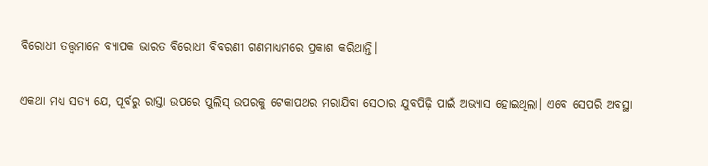ବିରୋଧୀ ତତ୍ତ୍ୱମାନେ ବ୍ୟାପକ ଭାରତ ବିରୋଧୀ ବିବରଣୀ ଗଣମାଧ୍ୟମରେ ପ୍ରକାଶ କରିଥାନ୍ତି।

ଏକଥା ମଧ୍ୟ ସତ୍ୟ ଯେ, ପୂର୍ବରୁ ରାସ୍ତା ଉପରେ ପୁଲିସ୍ ଉପରକୁ ଟେକାପଥର ମରାଯିବା ସେଠାର ଯୁବପିଢ଼ି ପାଇଁ ଅଭ୍ୟାସ ହୋଇଥିଲା। ଏବେ ସେପରି ଅବସ୍ଥା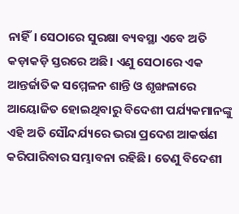ନାହିଁ। ସେଠାରେ ସୁରକ୍ଷା ବ୍ୟବସ୍ଥା ଏବେ ଅତି କଡ଼ାକଡ଼ି ସ୍ତରରେ ଅଛି। ଏଣୁ ସେଠାରେ ଏକ ଆନ୍ତର୍ଜାତିକ ସମ୍ମେଳନ ଶାନ୍ତି ଓ ଶୃଙ୍ଖଳାରେ ଆୟୋଜିତ ହୋଇଥିବାରୁ ବିଦେଶୀ ପର୍ଯ୍ୟକମାନଙ୍କୁ ଏହି ଅତି ସୌନ୍ଦର୍ଯ୍ୟରେ ଭରା ପ୍ରଦେଶ ଆକର୍ଷଣ କରିପାରିବାର ସମ୍ଭାବନା ରହିଛି। ତେଣୁ ବିଦେଶୀ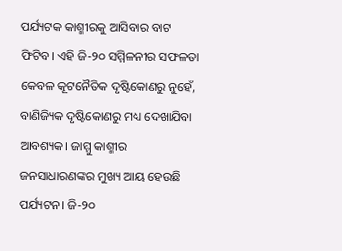ପର୍ଯ୍ୟଟକ କାଶ୍ମୀରକୁ ଆସିବାର ବାଟ ଫିଟିବ। ଏହି ଜି-୨୦ ସମ୍ମିଳନୀର ସଫଳତା କେବଳ କୂଟନୈତିକ ଦୃଷ୍ଟିକୋଣରୁ ନୁହେଁ, ବାଣିଜ୍ୟିକ ଦୃଷ୍ଟିକୋଣରୁ ମଧ୍ୟ ଦେଖାଯିବା ଆବଶ୍ୟକ। ଜାମ୍ମୁ କାଶ୍ମୀର ଜନସାଧାରଣଙ୍କର ମୁଖ୍ୟ ଆୟ ହେଉଛି ପର୍ଯ୍ୟଟନ। ଜି-୨୦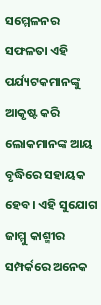ସମ୍ମେଳନର ସଫଳତା ଏହି ପର୍ଯ୍ୟଟକମାନଙ୍କୁ ଆକୃଷ୍ଟ କରି ଲୋକମାନଙ୍କ ଆୟ ବୃଦ୍ଧିରେ ସହାୟକ ହେବ। ଏହି ସୁଯୋଗ ଜାମ୍ମୁ କାଶ୍ମୀର ସମ୍ପର୍କରେ ଅନେକ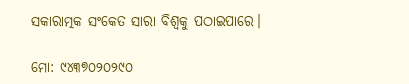ସକାରାତ୍ମକ ସଂକେତ ସାରା ବିଶ୍ୱକୁ ପଠାଇପାରେ।

ମୋ: ୯୪୩୭୦୨୦୨୯୦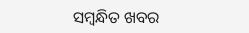ସମ୍ବନ୍ଧିତ ଖବର